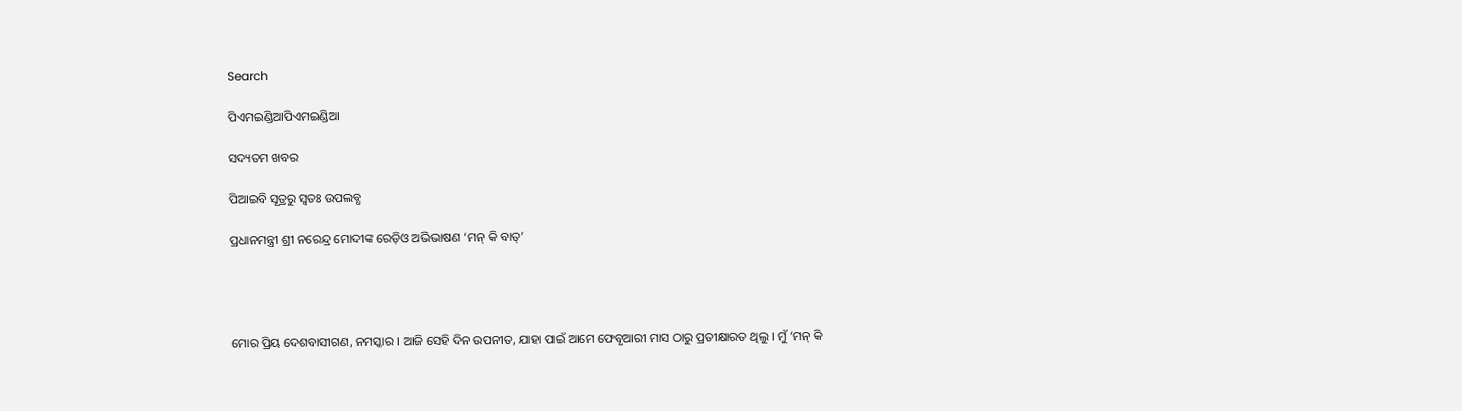Search

ପିଏମଇଣ୍ଡିଆପିଏମଇଣ୍ଡିଆ

ସଦ୍ୟତମ ଖବର

ପିଆଇବି ସୂତ୍ରରୁ ସ୍ବତଃ ଉପଲବ୍ଧ

ପ୍ରଧାନମନ୍ତ୍ରୀ ଶ୍ରୀ ନରେନ୍ଦ୍ର ମୋଦୀଙ୍କ ରେଡ଼ିଓ ଅଭିଭାଷଣ ‘ମନ୍ କି ବାତ୍’




ମୋର ପ୍ରିୟ ଦେଶବାସୀଗଣ, ନମସ୍କାର । ଆଜି ସେହି ଦିନ ଉପନୀତ, ଯାହା ପାଇଁ ଆମେ ଫେବୃଆରୀ ମାସ ଠାରୁ ପ୍ରତୀକ୍ଷାରତ ଥିଲୁ । ମୁଁ ‘ମନ୍ କି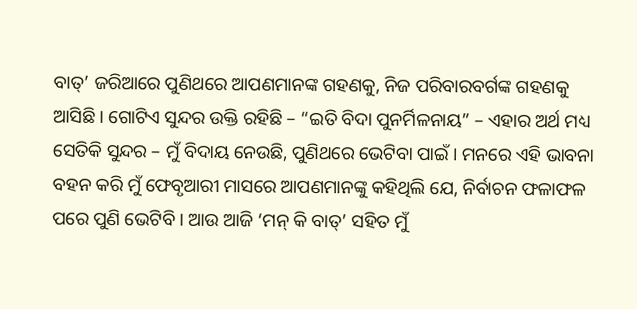ବାତ୍’ ଜରିଆରେ ପୁଣିଥରେ ଆପଣମାନଙ୍କ ଗହଣକୁ, ନିଜ ପରିବାରବର୍ଗଙ୍କ ଗହଣକୁ ଆସିଛି । ଗୋଟିଏ ସୁନ୍ଦର ଉକ୍ତି ରହିଛି – “ଇତି ବିଦା ପୁନର୍ମିଳନାୟ” – ଏହାର ଅର୍ଥ ମଧ୍ୟ ସେତିକି ସୁନ୍ଦର – ମୁଁ ବିଦାୟ ନେଉଛି, ପୁଣିଥରେ ଭେଟିବା ପାଇଁ । ମନରେ ଏହି ଭାବନା ବହନ କରି ମୁଁ ଫେବୃଆରୀ ମାସରେ ଆପଣମାନଙ୍କୁ କହିଥିଲି ଯେ, ନିର୍ବାଚନ ଫଳାଫଳ ପରେ ପୁଣି ଭେଟିବି । ଆଉ ଆଜି ‘ମନ୍ କି ବାତ୍’ ସହିତ ମୁଁ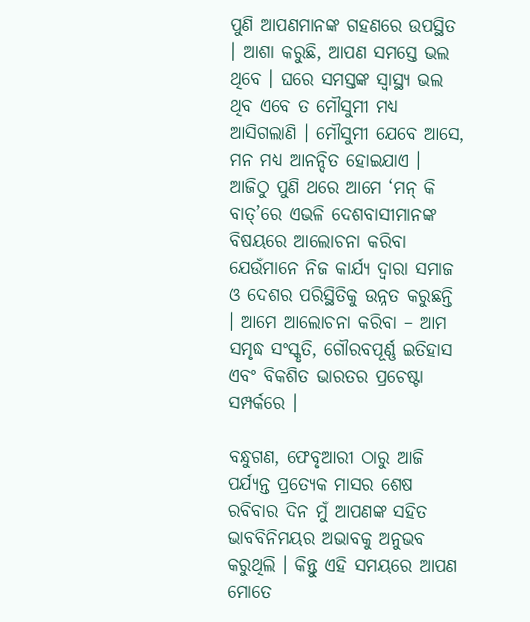ପୁଣି ଆପଣମାନଙ୍କ ଗହଣରେ ଉପସ୍ଥିତ । ଆଶା କରୁଛି, ଆପଣ ସମସ୍ତେ ଭଲ ଥିବେ । ଘରେ ସମସ୍ତଙ୍କ ସ୍ୱାସ୍ଥ୍ୟ ଭଲ ଥିବ ଏବେ ତ ମୌସୁମୀ ମଧ୍ୟ ଆସିଗଲାଣି । ମୌସୁମୀ ଯେବେ ଆସେ, ମନ ମଧ୍ୟ ଆନନ୍ଦିତ ହୋଇଯାଏ । ଆଜିଠୁ ପୁଣି ଥରେ ଆମେ ‘ମନ୍ କି ବାତ୍’ରେ ଏଭଳି ଦେଶବାସୀମାନଙ୍କ ବିଷୟରେ ଆଲୋଚନା କରିବା ଯେଉଁମାନେ ନିଜ କାର୍ଯ୍ୟ ଦ୍ୱାରା ସମାଜ ଓ ଦେଶର ପରିସ୍ଥିତିକୁ ଉନ୍ନତ କରୁଛନ୍ତି । ଆମେ ଆଲୋଚନା କରିବା – ଆମ ସମୃଦ୍ଧ ସଂସ୍କୃତି, ଗୌରବପୂର୍ଣ୍ଣ ଇତିହାସ ଏବଂ ବିକଶିତ ଭାରତର ପ୍ରଚେଷ୍ଟା ସମ୍ପର୍କରେ ।

ବନ୍ଧୁଗଣ, ଫେବୃଆରୀ ଠାରୁ ଆଜି ପର୍ଯ୍ୟନ୍ତ ପ୍ରତ୍ୟେକ ମାସର ଶେଷ ରବିବାର ଦିନ ମୁଁ ଆପଣଙ୍କ ସହିତ ଭାବବିନିମୟର ଅଭାବକୁ ଅନୁଭବ କରୁଥିଲି । କିନ୍ତୁ ଏହି ସମୟରେ ଆପଣ ମୋତେ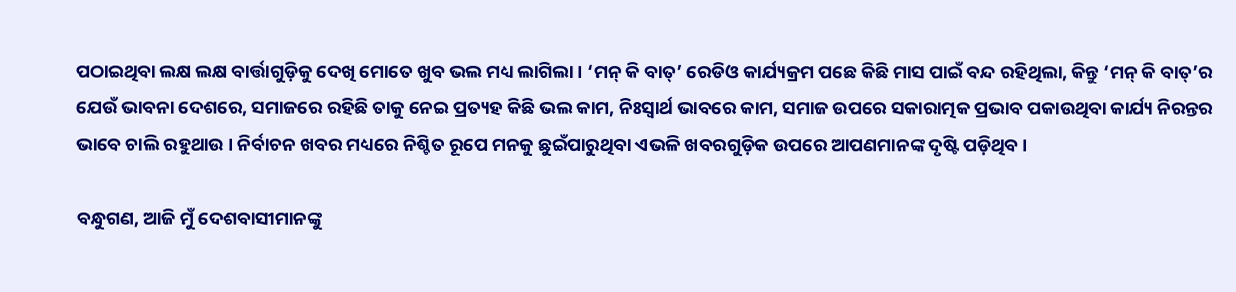ପଠାଇଥିବା ଲକ୍ଷ ଲକ୍ଷ ବାର୍ତ୍ତାଗୁଡ଼ିକୁ ଦେଖି ମୋତେ ଖୁବ ଭଲ ମଧ୍ୟ ଲାଗିଲା । ‘ମନ୍ କି ବାତ୍’ ରେଡିଓ କାର୍ଯ୍ୟକ୍ରମ ପଛେ କିଛି ମାସ ପାଇଁ ବନ୍ଦ ରହିଥିଲା, କିନ୍ତୁ ‘ମନ୍ କି ବାତ୍’ର ଯେଉଁ ଭାବନା ଦେଶରେ, ସମାଜରେ ରହିଛି ତାକୁ ନେଇ ପ୍ରତ୍ୟହ କିଛି ଭଲ କାମ, ନିଃସ୍ୱାର୍ଥ ଭାବରେ କାମ, ସମାଜ ଉପରେ ସକାରାତ୍ମକ ପ୍ରଭାବ ପକାଉଥିବା କାର୍ଯ୍ୟ ନିରନ୍ତର ଭାବେ ଚାଲି ରହୁଥାଉ । ନିର୍ବାଚନ ଖବର ମଧ୍ୟରେ ନିଶ୍ଚିତ ରୂପେ ମନକୁ ଛୁଇଁପାରୁଥିବା ଏଭଳି ଖବରଗୁଡ଼ିକ ଉପରେ ଆପଣମାନଙ୍କ ଦୃଷ୍ଟି ପଡ଼ିଥିବ ।

ବନ୍ଧୁଗଣ, ଆଜି ମୁଁ ଦେଶବାସୀମାନଙ୍କୁ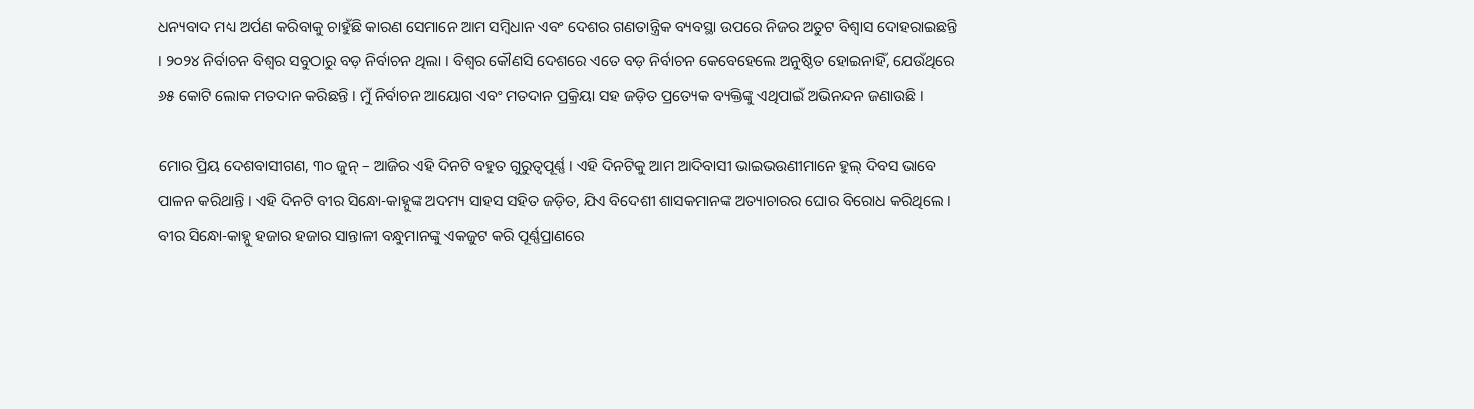ଧନ୍ୟବାଦ ମଧ୍ୟ ଅର୍ପଣ କରିବାକୁ ଚାହୁଁଛି କାରଣ ସେମାନେ ଆମ ସମ୍ବିଧାନ ଏବଂ ଦେଶର ଗଣତାନ୍ତ୍ରିକ ବ୍ୟବସ୍ଥା ଉପରେ ନିଜର ଅତୁଟ ବିଶ୍ୱାସ ଦୋହରାଇଛନ୍ତି । ୨୦୨୪ ନିର୍ବାଚନ ବିଶ୍ୱର ସବୁଠାରୁ ବଡ଼ ନିର୍ବାଚନ ଥିଲା । ବିଶ୍ୱର କୌଣସି ଦେଶରେ ଏତେ ବଡ଼ ନିର୍ବାଚନ କେବେହେଲେ ଅନୁଷ୍ଠିତ ହୋଇନାହିଁ, ଯେଉଁଥିରେ ୬୫ କୋଟି ଲୋକ ମତଦାନ କରିଛନ୍ତି । ମୁଁ ନିର୍ବାଚନ ଆୟୋଗ ଏବଂ ମତଦାନ ପ୍ରକ୍ରିୟା ସହ ଜଡ଼ିତ ପ୍ରତ୍ୟେକ ବ୍ୟକ୍ତିଙ୍କୁ ଏଥିପାଇଁ ଅଭିନନ୍ଦନ ଜଣାଉଛି ।

ମୋର ପ୍ରିୟ ଦେଶବାସୀଗଣ, ୩୦ ଜୁନ୍ – ଆଜିର ଏହି ଦିନଟି ବହୁତ ଗୁରୁତ୍ୱପୂର୍ଣ୍ଣ । ଏହି ଦିନଟିକୁ ଆମ ଆଦିବାସୀ ଭାଇଭଉଣୀମାନେ ହୁଲ୍ ଦିବସ ଭାବେ ପାଳନ କରିଥାନ୍ତି । ଏହି ଦିନଟି ବୀର ସିନ୍ଧୋ-କାହ୍ନୁଙ୍କ ଅଦମ୍ୟ ସାହସ ସହିତ ଜଡ଼ିତ, ଯିଏ ବିଦେଶୀ ଶାସକମାନଙ୍କ ଅତ୍ୟାଚାରର ଘୋର ବିରୋଧ କରିଥିଲେ । ବୀର ସିନ୍ଧୋ-କାହ୍ନୁ ହଜାର ହଜାର ସାନ୍ତାଳୀ ବନ୍ଧୁମାନଙ୍କୁ ଏକଜୁଟ କରି ପୂର୍ଣ୍ଣପ୍ରାଣରେ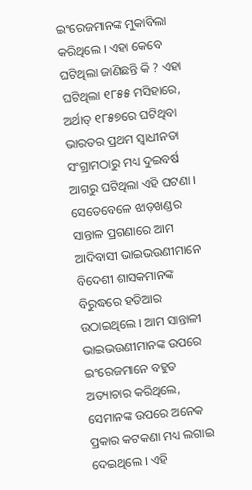ଇଂରେଜମାନଙ୍କ ମୁକାବିଲା କରିଥିଲେ । ଏହା କେବେ ଘଟିଥିଲା ଜାଣିଛନ୍ତି କି ? ଏହା ଘଟିଥିଲା ୧୮୫୫ ମସିହାରେ, ଅର୍ଥାତ୍ ୧୮୫୭ରେ ଘଟିଥିବା ଭାରତର ପ୍ରଥମ ସ୍ୱାଧୀନତା ସଂଗ୍ରାମଠାରୁ ମଧ୍ୟ ଦୁଇବର୍ଷ ଆଗରୁ ଘଟିଥିଲା ଏହି ଘଟଣା । ସେତେବେଳେ ଝାଡ଼ଖଣ୍ଡର ସାନ୍ତାଳ ପ୍ରଗଣାରେ ଆମ ଆଦିବାସୀ ଭାଇଭଉଣୀମାନେ ବିଦେଶୀ ଶାସକମାନଙ୍କ ବିରୁଦ୍ଧରେ ହତିଆର ଉଠାଇଥିଲେ । ଆମ ସାନ୍ତାଳୀ ଭାଇଭଉଣୀମାନଙ୍କ ଉପରେ ଇଂରେଜମାନେ ବହୁତ ଅତ୍ୟାଚାର କରିଥିଲେ, ସେମାନଙ୍କ ଉପରେ ଅନେକ ପ୍ରକାର କଟକଣା ମଧ୍ୟ ଲଗାଇ ଦେଇଥିଲେ । ଏହି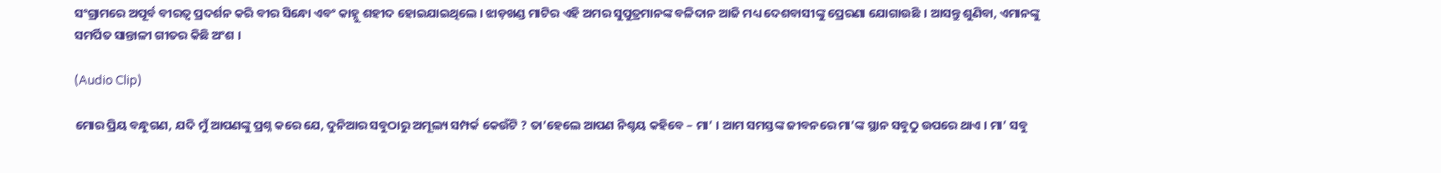ସଂଗ୍ରାମରେ ଅପୂର୍ବ ବୀରତ୍ୱ ପ୍ରଦର୍ଶନ କରି ବୀର ସିନ୍ଧୋ ଏବଂ କାହ୍ନୁ ଶହୀଦ ହୋଇଯାଇଥିଲେ । ଝାଡ଼ଖଣ୍ଡ ମାଟିର ଏହି ଅମର ସୁପୁତ୍ରମାନଙ୍କ ବଳିଦାନ ଆଜି ମଧ୍ୟ ଦେଶବାସୀଙ୍କୁ ପ୍ରେରଣା ଯୋଗାଉଛି । ଆସନ୍ତୁ ଶୁଣିବା, ଏମାନଙ୍କୁ ସମର୍ପିତ ସାନ୍ତାଳୀ ଗୀତର କିଛି ଅଂଶ ।

(Audio Clip)

ମୋର ପ୍ରିୟ ବନ୍ଧୁଗଣ, ଯଦି ମୁଁ ଆପଣଙ୍କୁ ପ୍ରଶ୍ନ କରେ ଯେ, ଦୁନିଆର ସବୁଠାରୁ ଅମୂଲ୍ୟ ସମ୍ପର୍କ କେଉଁଟି ? ତା’ହେଲେ ଆପଣ ନିଶ୍ଚୟ କହିବେ – ମା’ । ଆମ ସମସ୍ତଙ୍କ ଜୀବନରେ ମା’ଙ୍କ ସ୍ଥାନ ସବୁଠୁ ଉପରେ ଥାଏ । ମା’ ସବୁ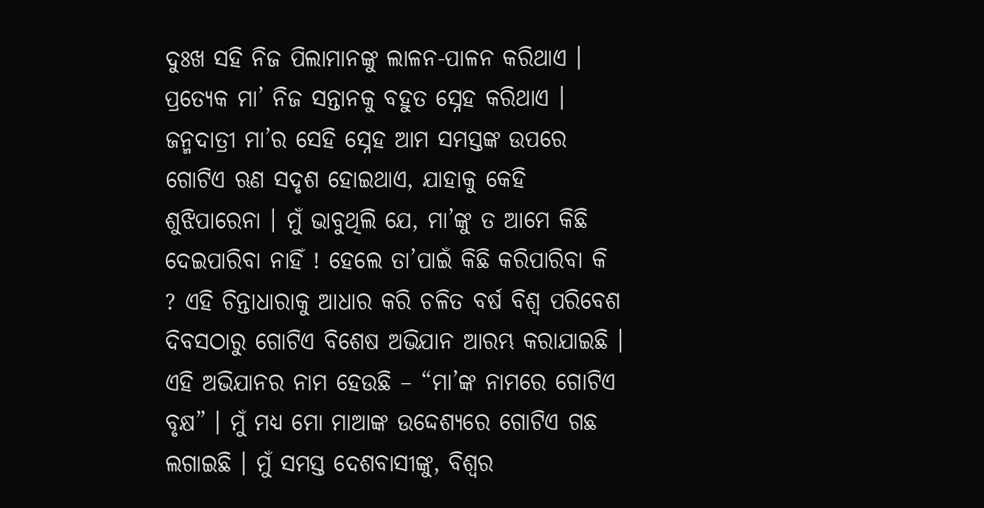ଦୁଃଖ ସହି ନିଜ ପିଲାମାନଙ୍କୁ ଲାଳନ-ପାଳନ କରିଥାଏ । ପ୍ରତ୍ୟେକ ମା’ ନିଜ ସନ୍ତାନକୁ ବହୁତ ସ୍ନେହ କରିଥାଏ । ଜନ୍ମଦାତ୍ରୀ ମା’ର ସେହି ସ୍ନେହ ଆମ ସମସ୍ତଙ୍କ ଉପରେ ଗୋଟିଏ ଋଣ ସଦୃଶ ହୋଇଥାଏ, ଯାହାକୁ କେହି ଶୁଝିପାରେନା । ମୁଁ ଭାବୁଥିଲି ଯେ, ମା’ଙ୍କୁ ତ ଆମେ କିଛି ଦେଇପାରିବା ନାହିଁ ! ହେଲେ ତା’ପାଇଁ କିଛି କରିପାରିବା କି ? ଏହି ଚିନ୍ତାଧାରାକୁ ଆଧାର କରି ଚଳିତ ବର୍ଷ ବିଶ୍ୱ ପରିବେଶ ଦିବସଠାରୁ ଗୋଟିଏ ବିଶେଷ ଅଭିଯାନ ଆରମ୍ଭ କରାଯାଇଛି । ଏହି ଅଭିଯାନର ନାମ ହେଉଛି – “ମା’ଙ୍କ ନାମରେ ଗୋଟିଏ ବୃକ୍ଷ” । ମୁଁ ମଧ୍ୟ ମୋ ମାଆଙ୍କ ଉଦ୍ଦେଶ୍ୟରେ ଗୋଟିଏ ଗଛ ଲଗାଇଛି । ମୁଁ ସମସ୍ତ ଦେଶବାସୀଙ୍କୁ, ବିଶ୍ୱର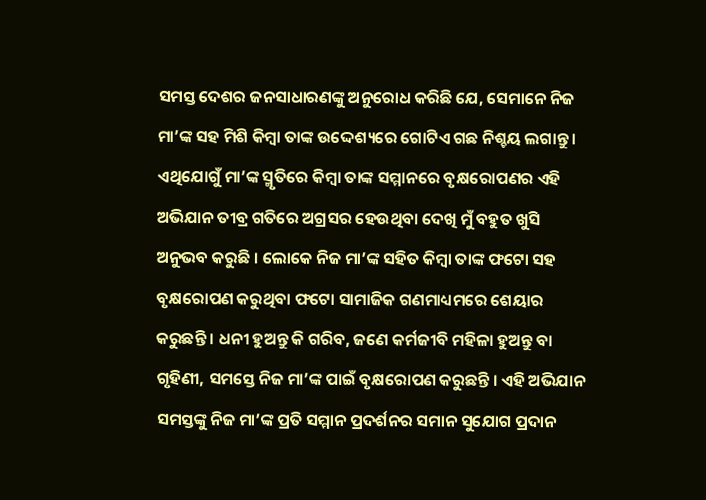ସମସ୍ତ ଦେଶର ଜନସାଧାରଣଙ୍କୁ ଅନୁରୋଧ କରିଛି ଯେ, ସେମାନେ ନିଜ ମା’ଙ୍କ ସହ ମିଶି କିମ୍ବା ତାଙ୍କ ଉଦ୍ଦେଶ୍ୟରେ ଗୋଟିଏ ଗଛ ନିଶ୍ଚୟ ଲଗାନ୍ତୁ । ଏଥିଯୋଗୁଁ ମା’ଙ୍କ ସ୍ମୃତିରେ କିମ୍ବା ତାଙ୍କ ସମ୍ମାନରେ ବୃକ୍ଷରୋପଣର ଏହି ଅଭିଯାନ ତୀବ୍ର ଗତିରେ ଅଗ୍ରସର ହେଉଥିବା ଦେଖି ମୁଁ ବହୁତ ଖୁସି ଅନୁଭବ କରୁଛି । ଲୋକେ ନିଜ ମା’ଙ୍କ ସହିତ କିମ୍ବା ତାଙ୍କ ଫଟୋ ସହ ବୃକ୍ଷରୋପଣ କରୁଥିବା ଫଟୋ ସାମାଜିକ ଗଣମାଧ୍ୟମରେ ଶେୟାର କରୁଛନ୍ତି । ଧନୀ ହୁଅନ୍ତୁ କି ଗରିବ, ଜଣେ କର୍ମଜୀବି ମହିଳା ହୁଅନ୍ତୁ ବା ଗୃହିଣୀ, ସମସ୍ତେ ନିଜ ମା’ଙ୍କ ପାଇଁ ବୃକ୍ଷରୋପଣ କରୁଛନ୍ତି । ଏହି ଅଭିଯାନ ସମସ୍ତଙ୍କୁ ନିଜ ମା’ଙ୍କ ପ୍ରତି ସମ୍ମାନ ପ୍ରଦର୍ଶନର ସମାନ ସୁଯୋଗ ପ୍ରଦାନ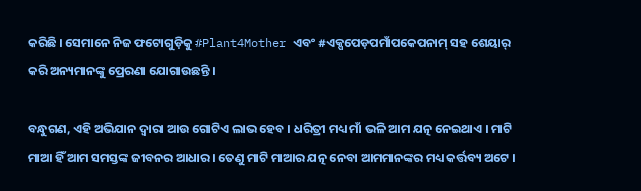କରିଛି । ସେମାନେ ନିଜ ଫଟୋଗୁଡ଼ିକୁ #Plant4Mother ଏବଂ #ଏକ୍ପପେଡ଼ପମାଁପକେପନାମ୍ ସହ ଶେୟାର୍ କରି ଅନ୍ୟମାନଙ୍କୁ ପ୍ରେରଣା ଯୋଗାଉଛନ୍ତି ।

ବନ୍ଧୁଗଣ, ଏହି ଅଭିଯାନ ଦ୍ୱାରା ଆଉ ଗୋଟିଏ ଲାଭ ହେବ । ଧରିତ୍ରୀ ମଧ୍ୟ ମାଁ ଭଳି ଆମ ଯତ୍ନ ନେଇଥାଏ । ମାଟି ମାଆ ହିଁ ଆମ ସମସ୍ତଙ୍କ ଜୀବନର ଆଧାର । ତେଣୁ ମାଟି ମାଆର ଯତ୍ନ ନେବା ଆମମାନଙ୍କର ମଧ୍ୟ କର୍ତ୍ତବ୍ୟ ଅଟେ ।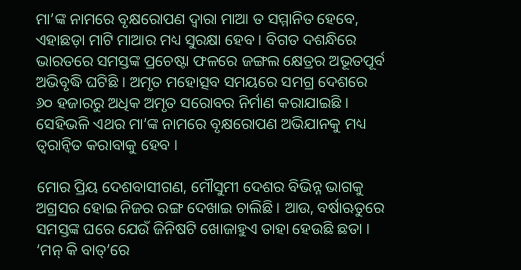ମା’ଙ୍କ ନାମରେ ବୃକ୍ଷରୋପଣ ଦ୍ୱାରା ମାଆ ତ ସମ୍ମାନିତ ହେବେ, ଏହାଛଡ଼ା ମାଟି ମାଆର ମଧ୍ୟ ସୁରକ୍ଷା ହେବ । ବିଗତ ଦଶନ୍ଧିରେ ଭାରତରେ ସମସ୍ତଙ୍କ ପ୍ରଚେଷ୍ଟା ଫଳରେ ଜଙ୍ଗଲ କ୍ଷେତ୍ରର ଅଭୂତପୂର୍ବ ଅଭିବୃଦ୍ଧି ଘଟିଛି । ଅମୃତ ମହୋତ୍ସବ ସମୟରେ ସମଗ୍ର ଦେଶରେ ୬୦ ହଜାରରୁ ଅଧିକ ଅମୃତ ସରୋବର ନିର୍ମାଣ କରାଯାଇଛି । ସେହିଭଳି ଏଥର ମା’ଙ୍କ ନାମରେ ବୃକ୍ଷରୋପଣ ଅଭିଯାନକୁ ମଧ୍ୟ ତ୍ୱରାନ୍ୱିତ କରାବାକୁ ହେବ ।

ମୋର ପ୍ରିୟ ଦେଶବାସୀଗଣ, ମୌସୁମୀ ଦେଶର ବିଭିନ୍ନ ଭାଗକୁ ଅଗ୍ରସର ହୋଇ ନିଜର ରଙ୍ଗ ଦେଖାଇ ଚାଲିଛି । ଆଉ, ବର୍ଷାଋତୁରେ ସମସ୍ତଙ୍କ ଘରେ ଯେଉଁ ଜିନିଷଟି ଖୋଜାହୁଏ ତାହା ହେଉଛି ଛତା । ‘ମନ୍ କି ବାତ୍’ରେ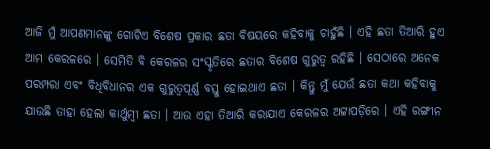ଆଜି ମୁଁ ଆପଣମାନଙ୍କୁ ଗୋଟିଏ ବିଶେଷ ପ୍ରକାର ଛତା ବିଷୟରେ କହିବାକୁ ଚାହୁଁଛି । ଏହି ଛତା ତିଆରି ହୁଏ ଆମ କେରଳରେ । ସେମିତି ବି କେରଳର ସଂସ୍କୃତିରେ ଛତାର ବିଶେଷ ଗୁରୁତ୍ୱ ରହିଛି । ସେଠାରେ ଅନେକ ପରମ୍ପରା ଏବଂ ବିଧିବିଧାନର ଏକ ଗୁରୁତ୍ୱପୂର୍ଣ୍ଣ ବସ୍ତୁ ହୋଇଥାଏ ଛତା । କିନ୍ତୁ ମୁଁ ଯେଉଁ ଛତା କଥା କହିବାକୁ ଯାଉଛି ତାହା ହେଲା କାର୍ଥୁମ୍ବୀ ଛତା । ଆଉ ଏହା ତିଆରି କରାଯାଏ କେରଳର ଅଟ୍ଟାପଡ଼ିରେ । ଏହି ରଙ୍ଗୀନ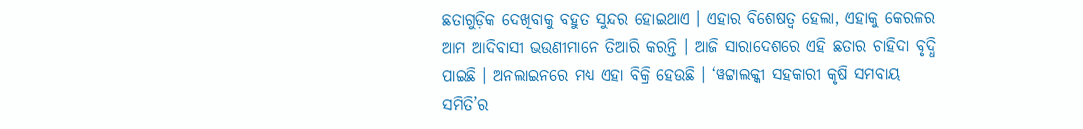ଛତାଗୁଡ଼ିକ ଦେଖିବାକୁ ବହୁତ ସୁନ୍ଦର ହୋଇଥାଏ । ଏହାର ବିଶେଷତ୍ୱ ହେଲା, ଏହାକୁ କେରଳର ଆମ ଆଦିବାସୀ ଭଉଣୀମାନେ ତିଆରି କରନ୍ତି । ଆଜି ସାରାଦେଶରେ ଏହି ଛତାର ଚାହିଦା ବୃଦ୍ଧି ପାଇଛି । ଅନଲାଇନରେ ମଧ୍ୟ ଏହା ବିକ୍ରି ହେଉଛି । ‘ୱଟ୍ଟାଲକ୍କୀ ସହକାରୀ କୃଷି ସମବାୟ ସମିତି’ର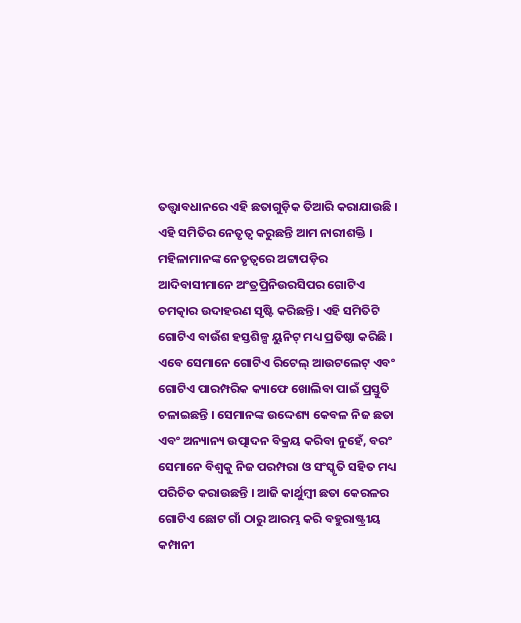ତତ୍ତ୍ୱାବଧାନରେ ଏହି ଛତାଗୁଡ଼ିକ ତିଆରି କରାଯାଉଛି । ଏହି ସମିତିର ନେତୃତ୍ୱ କରୁଛନ୍ତି ଆମ ନାରୀଶକ୍ତି । ମହିଳାମାନଙ୍କ ନେତୃତ୍ୱରେ ଅଟ୍ଟାପଡ଼ିର ଆଦିବାସୀମାନେ ଅଂତ୍ରପ୍ରିନିଉରସିପର ଗୋଟିଏ ଚମତ୍କାର ଉଦାହରଣ ସୃଷ୍ଟି କରିଛନ୍ତି । ଏହି ସମିତିଟି ଗୋଟିଏ ବାଉଁଶ ହସ୍ତଶିଳ୍ପ ୟୁନିଟ୍ ମଧ୍ୟ ପ୍ରତିଷ୍ଠା କରିଛି । ଏବେ ସେମାନେ ଗୋଟିଏ ରିଟେଲ୍ ଆଉଟଲେଟ୍ ଏବଂ ଗୋଟିଏ ପାରମ୍ପରିକ କ୍ୟାଫେ ଖୋଲିବା ପାଇଁ ପ୍ରସ୍ତୁତି ଚଳାଇଛନ୍ତି । ସେମାନଙ୍କ ଉଦ୍ଦେଶ୍ୟ କେବଳ ନିଜ ଛତା ଏବଂ ଅନ୍ୟାନ୍ୟ ଉତ୍ପାଦନ ବିକ୍ରୟ କରିବା ନୁହେଁ, ବରଂ ସେମାନେ ବିଶ୍ୱକୁ ନିଜ ପରମ୍ପରା ଓ ସଂସ୍କୃତି ସହିତ ମଧ୍ୟ ପରିଚିତ କରାଉଛନ୍ତି । ଆଜି କାର୍ଥୁମ୍ବୀ ଛତା କେରଳର ଗୋଟିଏ ଛୋଟ ଗାଁ ଠାରୁ ଆରମ୍ଭ କରି ବହୁରାଷ୍ଟ୍ରୀୟ କମ୍ପାନୀ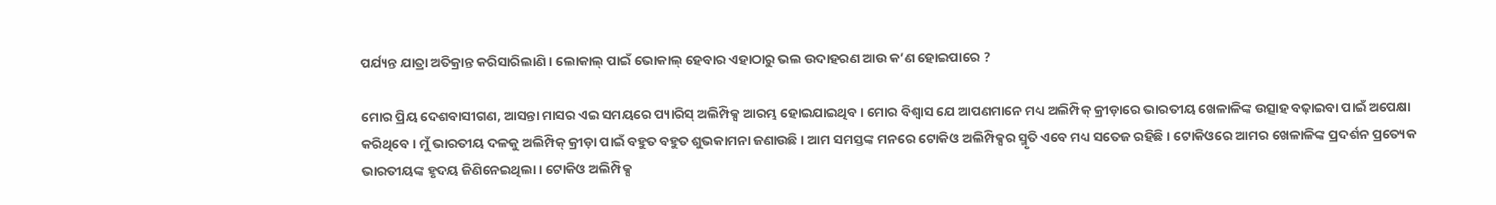ପର୍ଯ୍ୟନ୍ତ ଯାତ୍ରା ଅତିକ୍ରାନ୍ତ କରିସାରିଲାଣି । ଲୋକାଲ୍ ପାଇଁ ଭୋକାଲ୍ ହେବାର ଏହାଠାରୁ ଭଲ ଉଦାହରଣ ଆଉ କ’ଣ ହୋଇପାରେ ?

ମୋର ପ୍ରିୟ ଦେଶବାସୀଗଣ, ଆସନ୍ତା ମାସର ଏଇ ସମୟରେ ପ୍ୟାରିସ୍‌ ଅଲିମ୍ପିକ୍ସ ଆରମ୍ଭ ହୋଇଯାଇଥିବ । ମୋର ବିଶ୍ୱାସ ଯେ ଆପଣମାନେ ମଧ୍ୟ ଅଲିମ୍ପିକ୍‌ କ୍ରୀଡ଼ାରେ ଭାରତୀୟ ଖେଳାଳିଙ୍କ ଉତ୍ସାହ ବଢ଼ାଇବା ପାଇଁ ଅପେକ୍ଷା କରିଥିବେ । ମୁଁ ଭାରତୀୟ ଦଳକୁ ଅଲିମ୍ପିକ୍‌ କ୍ରୀଡ଼ା ପାଇଁ ବହୁତ ବହୁତ ଶୁଭକାମନା ଜଣାଉଛି । ଆମ ସମସ୍ତଙ୍କ ମନରେ ଟୋକିଓ ଅଲିମ୍ପିକ୍ସର ସ୍ମୃତି ଏବେ ମଧ୍ୟ ସତେଜ ରହିଛି । ଟୋକିଓରେ ଆମର ଖେଳାଳିଙ୍କ ପ୍ରଦର୍ଶନ ପ୍ରତ୍ୟେକ ଭାରତୀୟଙ୍କ ହୃଦୟ ଜିଣିନେଇଥିଲା । ଟୋକିଓ ଅଲିମ୍ପିକ୍ସ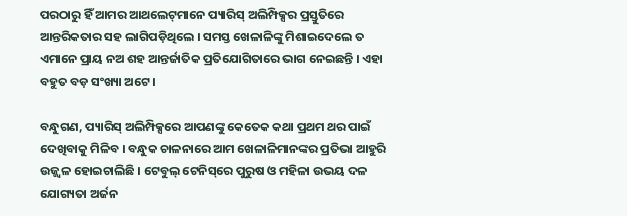ପରଠାରୁ ହିଁ ଆମର ଆଥଲେଟ୍‌ମାନେ ପ୍ୟାରିସ୍‌ ଅଲିମ୍ପିକ୍ସର ପ୍ରସ୍ତୁତିରେ ଆନ୍ତରିକତାର ସହ ଲାଗିପଡ଼ିଥିଲେ । ସମସ୍ତ ଖେଳାଳିଙ୍କୁ ମିଶାଇଦେଲେ ତ ଏମାନେ ପ୍ରାୟ ନଅ ଶହ ଆନ୍ତର୍ଜାତିକ ପ୍ରତିଯୋଗିତାରେ ଭାଗ ନେଇଛନ୍ତି । ଏହା ବହୁତ ବଡ଼ ସଂଖ୍ୟା ଅଟେ ।

ବନ୍ଧୁଗଣ, ପ୍ୟାରିସ୍‌ ଅଲିମ୍ପିକ୍ସରେ ଆପଣଙ୍କୁ କେତେକ କଥା ପ୍ରଥମ ଥର ପାଇଁ ଦେଖିବାକୁ ମିଳିବ । ବନ୍ଧୁକ ଚାଳନାରେ ଆମ ଖେଳାଳିମାନଙ୍କର ପ୍ରତିଭା ଆହୁରି ଉଜ୍ଜ୍ୱଳ ହୋଇଚାଲିଛି । ଟେବୁଲ୍‌ ଟେନିସ୍‌ରେ ପୁରୁଷ ଓ ମହିଳା ଉଭୟ ଦଳ ଯୋଗ୍ୟତା ଅର୍ଜନ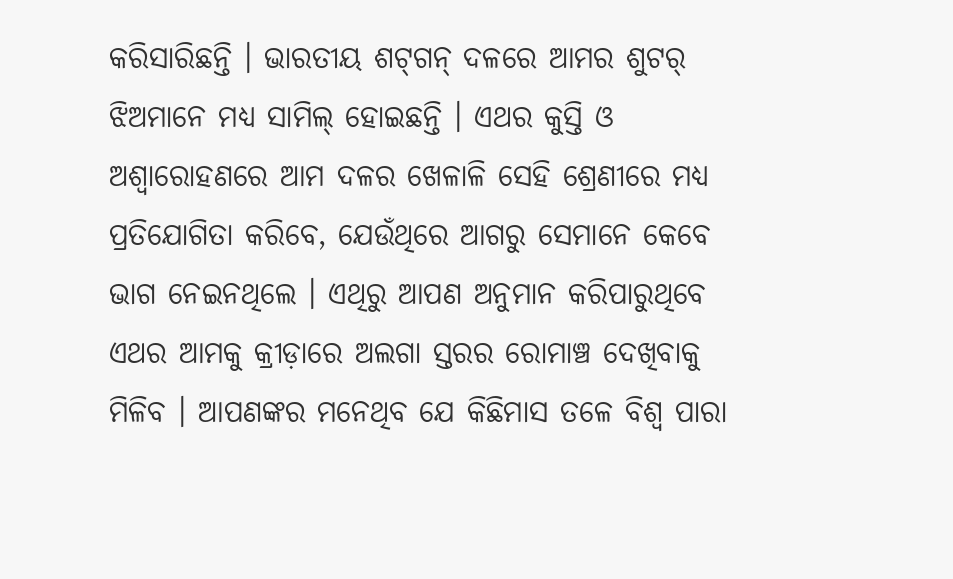କରିସାରିଛନ୍ତି । ଭାରତୀୟ ଶଟ୍‌ଗନ୍‌ ଦଳରେ ଆମର ଶୁଟର୍‌ ଝିଅମାନେ ମଧ୍ୟ ସାମିଲ୍‌ ହୋଇଛନ୍ତି । ଏଥର କୁସ୍ତି ଓ ଅଶ୍ୱାରୋହଣରେ ଆମ ଦଳର ଖେଳାଳି ସେହି ଶ୍ରେଣୀରେ ମଧ୍ୟ ପ୍ରତିଯୋଗିତା କରିବେ, ଯେଉଁଥିରେ ଆଗରୁ ସେମାନେ କେବେ ଭାଗ ନେଇନଥିଲେ । ଏଥିରୁ ଆପଣ ଅନୁମାନ କରିପାରୁଥିବେ ଏଥର ଆମକୁ କ୍ରୀଡ଼ାରେ ଅଲଗା ସ୍ତରର ରୋମାଞ୍ଚ ଦେଖିବାକୁ ମିଳିବ । ଆପଣଙ୍କର ମନେଥିବ ଯେ କିଛିମାସ ତଳେ ବିଶ୍ୱ ପାରା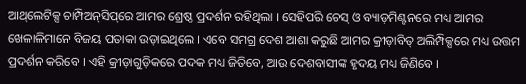ଆଥ୍‌ଲେଟିକ୍ସ ଚାମ୍ପିଅନ୍‌ସିପ୍‌ରେ ଆମର ଶ୍ରେଷ୍ଠ ପ୍ରଦର୍ଶନ ରହିଥିଲା । ସେହିପରି ଚେସ୍‌ ଓ ବ୍ୟାଡ଼ମିଣ୍ଟନରେ ମଧ୍ୟ ଆମର ଖେଳାଳିମାନେ ବିଜୟ ପତାକା ଉଡ଼ାଇଥିଲେ । ଏବେ ସମଗ୍ର ଦେଶ ଆଶା କରୁଛି ଆମର କ୍ରୀଡ଼ାବିତ୍‌ ଅଲିମ୍ପିକ୍ସରେ ମଧ୍ୟ ଉତ୍ତମ ପ୍ରଦର୍ଶନ କରିବେ । ଏହି କ୍ରୀଡ଼ାଗୁଡ଼ିକରେ ପଦକ ମଧ୍ୟ ଜିତିବେ, ଆଉ ଦେଶବାସୀଙ୍କ ହୃଦୟ ମଧ୍ୟ ଜିଣିବେ ।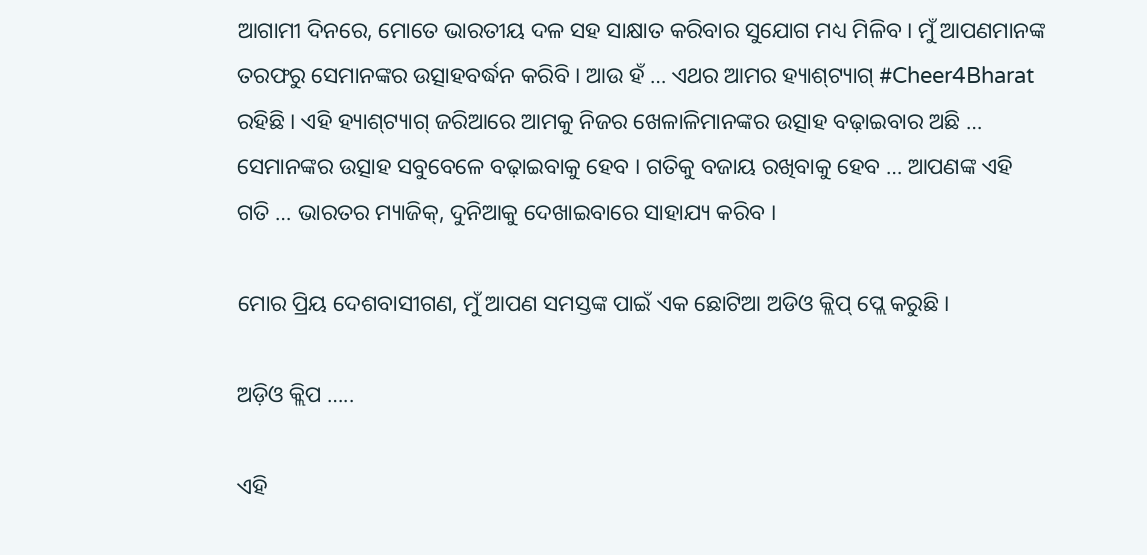ଆଗାମୀ ଦିନରେ, ମୋତେ ଭାରତୀୟ ଦଳ ସହ ସାକ୍ଷାତ କରିବାର ସୁଯୋଗ ମଧ୍ୟ ମିଳିବ । ମୁଁ ଆପଣମାନଙ୍କ ତରଫରୁ ସେମାନଙ୍କର ଉତ୍ସାହବର୍ଦ୍ଧନ କରିବି । ଆଉ ହଁ … ଏଥର ଆମର ହ୍ୟାଶ୍‌ଟ୍ୟାଗ୍‌ #Cheer4Bharat ରହିଛି । ଏହି ହ୍ୟାଶ୍‌ଟ୍ୟାଗ୍‌ ଜରିଆରେ ଆମକୁ ନିଜର ଖେଳାଳିମାନଙ୍କର ଉତ୍ସାହ ବଢ଼ାଇବାର ଅଛି … ସେମାନଙ୍କର ଉତ୍ସାହ ସବୁବେଳେ ବଢ଼ାଇବାକୁ ହେବ । ଗତିକୁ ବଜାୟ ରଖିବାକୁ ହେବ … ଆପଣଙ୍କ ଏହି ଗତି … ଭାରତର ମ୍ୟାଜିକ୍, ଦୁନିଆକୁ ଦେଖାଇବାରେ ସାହାଯ୍ୟ କରିବ ।

ମୋର ପ୍ରିୟ ଦେଶବାସୀଗଣ, ମୁଁ ଆପଣ ସମସ୍ତଙ୍କ ପାଇଁ ଏକ ଛୋଟିଆ ଅଡିଓ କ୍ଲିପ୍‌ ପ୍ଲେ କରୁଛି ।

ଅଡ଼ିଓ କ୍ଲିପ …..

ଏହି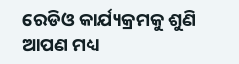ରେଡିଓ କାର୍ଯ୍ୟକ୍ରମକୁ ଶୁଣି ଆପଣ ମଧ୍ୟ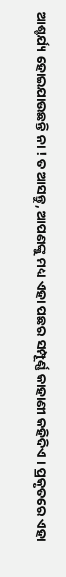ଆଶ୍ଚର୍ଯ୍ୟ ହୋଇଯାଉଛନ୍ତି ନା ! ତ ଆସନ୍ତୁ, ଆପଣଙ୍କୁ ମଧ୍ୟ ଏହା ପଛର ସମ୍ପୂର୍ଣ୍ଣ କାହାଣୀ କହିଦିଏ । ପ୍ରକୃତରେ ଏହା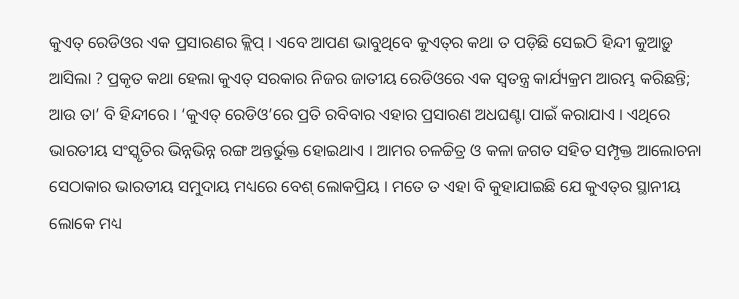କୁଏତ୍‌ ରେଡିଓର ଏକ ପ୍ରସାରଣର କ୍ଲିପ୍‌ । ଏବେ ଆପଣ ଭାବୁଥିବେ କୁଏତ୍‌ର କଥା ତ ପଡ଼ିଛି ସେଇଠି ହିନ୍ଦୀ କୁଆଡ଼ୁ ଆସିଲା ? ପ୍ରକୃତ କଥା ହେଲା କୁଏତ୍‌ ସରକାର ନିଜର ଜାତୀୟ ରେଡିଓରେ ଏକ ସ୍ୱତନ୍ତ୍ର କାର୍ଯ୍ୟକ୍ରମ ଆରମ୍ଭ କରିଛନ୍ତି; ଆଉ ତା’ ବି ହିନ୍ଦୀରେ । ‘କୁଏତ୍‌ ରେଡିଓ’ରେ ପ୍ରତି ରବିବାର ଏହାର ପ୍ରସାରଣ ଅଧଘଣ୍ଟା ପାଇଁ କରାଯାଏ । ଏଥିରେ ଭାରତୀୟ ସଂସ୍କୃତିର ଭିନ୍ନଭିନ୍ନ ରଙ୍ଗ ଅନ୍ତର୍ଭୁକ୍ତ ହୋଇଥାଏ । ଆମର ଚଳଚ୍ଚିତ୍ର ଓ କଳା ଜଗତ ସହିତ ସମ୍ପୃକ୍ତ ଆଲୋଚନା ସେଠାକାର ଭାରତୀୟ ସମୁଦାୟ ମଧ୍ୟରେ ବେଶ୍‌ ଲୋକପ୍ରିୟ । ମତେ ତ ଏହା ବି କୁହାଯାଇଛି ଯେ କୁଏତ୍‌ର ସ୍ଥାନୀୟ ଲୋକେ ମଧ୍ୟ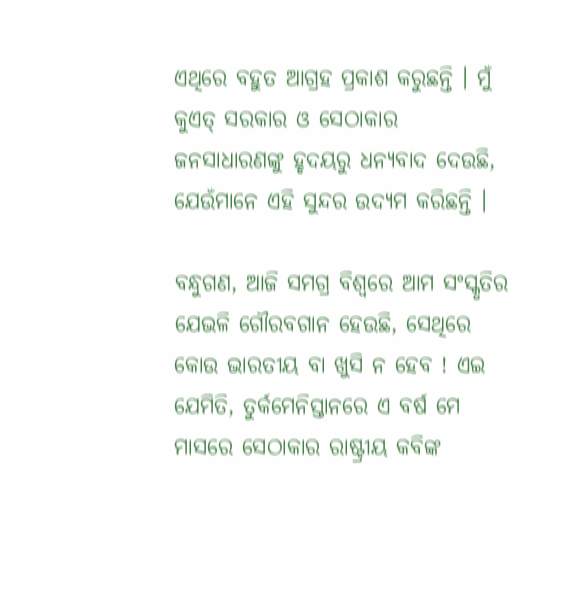ଏଥିରେ ବହୁତ ଆଗ୍ରହ ପ୍ରକାଶ କରୁଛନ୍ତି । ମୁଁ କୁଏତ୍‌ ସରକାର ଓ ସେଠାକାର ଜନସାଧାରଣଙ୍କୁ ହୃଦୟରୁ ଧନ୍ୟବାଦ ଦେଉଛି, ଯେଉଁମାନେ ଏହି ସୁନ୍ଦର ଉଦ୍ୟମ କରିଛନ୍ତି ।

ବନ୍ଧୁଗଣ, ଆଜି ସମଗ୍ର ବିଶ୍ୱରେ ଆମ ସଂସ୍କୃତିର ଯେଭଳି ଗୌରବଗାନ ହେଉଛି, ସେଥିରେ କୋଉ ଭାରତୀୟ ବା ଖୁସି ନ ହେବ ! ଏଇ ଯେମିତି, ତୁର୍କମେନିସ୍ତାନରେ ଏ ବର୍ଷ ମେ ମାସରେ ସେଠାକାର ରାଷ୍ଟ୍ରୀୟ କବିଙ୍କ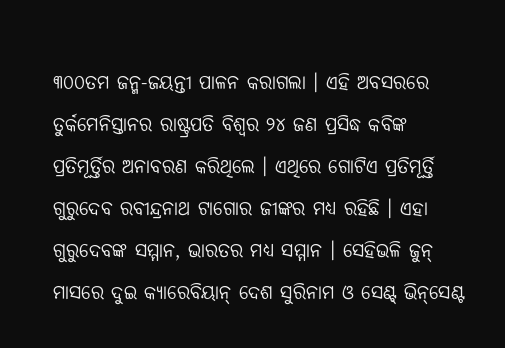୩୦୦ତମ ଜନ୍ମ-ଜୟନ୍ତୀ ପାଳନ କରାଗଲା । ଏହି ଅବସରରେ ତୁର୍କମେନିସ୍ତାନର ରାଷ୍ଟ୍ରପତି ବିଶ୍ୱର ୨୪ ଜଣ ପ୍ରସିଦ୍ଧ କବିଙ୍କ ପ୍ରତିମୂର୍ତ୍ତିର ଅନାବରଣ କରିଥିଲେ । ଏଥିରେ ଗୋଟିଏ ପ୍ରତିମୂର୍ତ୍ତି ଗୁରୁଦେବ ରବୀନ୍ଦ୍ରନାଥ ଟାଗୋର ଜୀଙ୍କର ମଧ୍ୟ ରହିଛି । ଏହା ଗୁରୁଦେବଙ୍କ ସମ୍ମାନ, ଭାରତର ମଧ୍ୟ ସମ୍ମାନ । ସେହିଭଳି ଜୁନ୍‌ ମାସରେ ଦୁଇ କ୍ୟାରେବିୟାନ୍‌ ଦେଶ ସୁରିନାମ ଓ ସେଣ୍ଟ୍‌ ଭିନ୍‌ସେଣ୍ଟ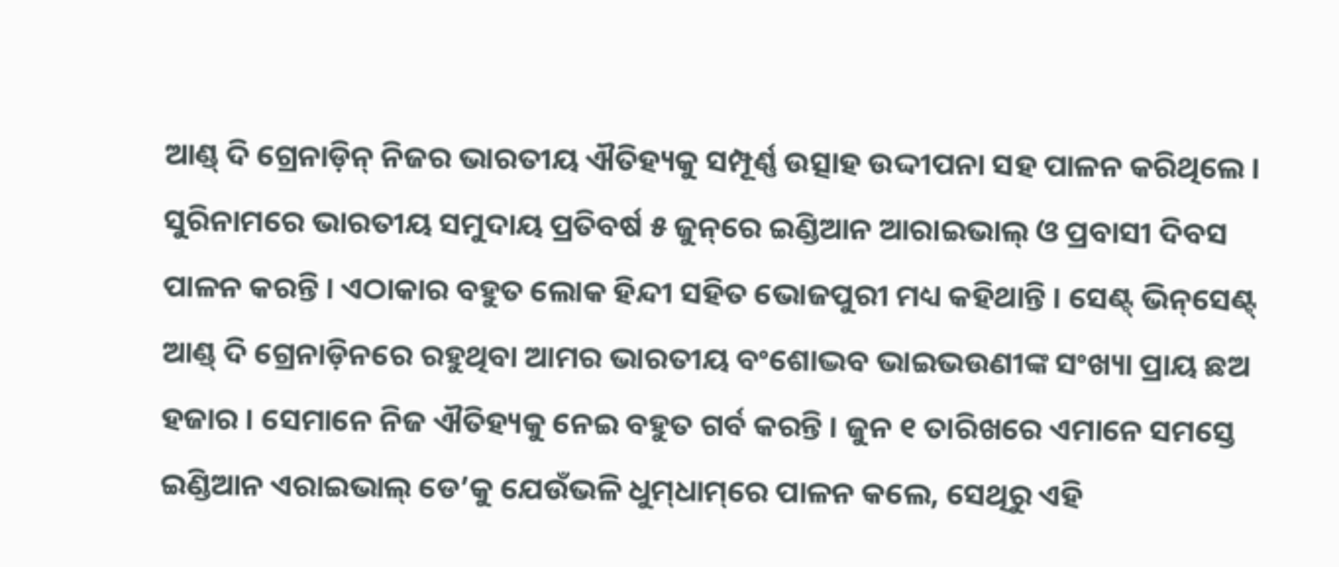ଆଣ୍ଡ୍‌ ଦି ଗ୍ରେନାଡ଼ିନ୍ ନିଜର ଭାରତୀୟ ଐତିହ୍ୟକୁ ସମ୍ପୂର୍ଣ୍ଣ ଉତ୍ସାହ ଉଦ୍ଦୀପନା ସହ ପାଳନ କରିଥିଲେ । ସୁରିନାମରେ ଭାରତୀୟ ସମୁଦାୟ ପ୍ରତିବର୍ଷ ୫ ଜୁନ୍‌ରେ ଇଣ୍ଡିଆନ ଆରାଇଭାଲ୍‌ ଓ ପ୍ରବାସୀ ଦିବସ ପାଳନ କରନ୍ତି । ଏଠାକାର ବହୁତ ଲୋକ ହିନ୍ଦୀ ସହିତ ଭୋଜପୁରୀ ମଧ୍ୟ କହିଥାନ୍ତି । ସେଣ୍ଟ୍‌ ଭିନ୍‌ସେଣ୍ଟ୍‌ ଆଣ୍ଡ୍‌ ଦି ଗ୍ରେନାଡ଼ିନରେ ରହୁଥିବା ଆମର ଭାରତୀୟ ବଂଶୋଦ୍ଭବ ଭାଇଭଉଣୀଙ୍କ ସଂଖ୍ୟା ପ୍ରାୟ ଛଅ ହଜାର । ସେମାନେ ନିଜ ଐତିହ୍ୟକୁ ନେଇ ବହୁତ ଗର୍ବ କରନ୍ତି । ଜୁନ ୧ ତାରିଖରେ ଏମାନେ ସମସ୍ତେ ଇଣ୍ଡିଆନ ଏରାଇଭାଲ୍‌ ଡେ’କୁ ଯେଉଁଭଳି ଧୁମ୍‌ଧାମ୍‌ରେ ପାଳନ କଲେ, ସେଥିରୁ ଏହି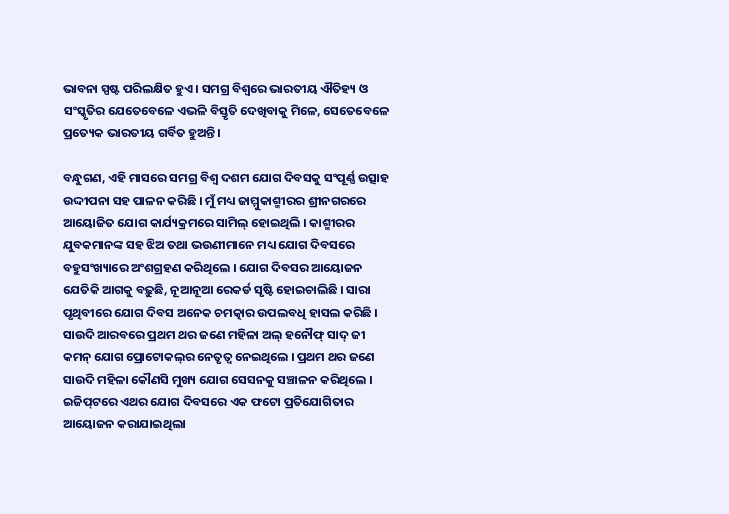ଭାବନା ସ୍ପଷ୍ଟ ପରିଲକ୍ଷିତ ହୁଏ । ସମଗ୍ର ବିଶ୍ୱରେ ଭାରତୀୟ ଐତିହ୍ୟ ଓ ସଂସ୍କୃତିର ଯେତେବେଳେ ଏଭଳି ବିସ୍ତୃତି ଦେଖିବାକୁ ମିଳେ, ସେତେବେଳେ ପ୍ରତ୍ୟେକ ଭାରତୀୟ ଗର୍ବିତ ହୁଅନ୍ତି ।

ବନ୍ଧୁଗଣ, ଏହି ମାସରେ ସମଗ୍ର ବିଶ୍ୱ ଦଶମ ଯୋଗ ଦିବସକୁ ସଂପୂର୍ଣ୍ଣ ଉତ୍ସାହ ଉଦ୍ଦୀପନା ସହ ପାଳନ କରିଛି । ମୁଁ ମଧ୍ୟ ଜାମ୍ମୁକାଶ୍ମୀରର ଶ୍ରୀନଗରରେ ଆୟୋଜିତ ଯୋଗ କାର୍ଯ୍ୟକ୍ରମରେ ସାମିଲ୍‌ ହୋଇଥିଲି । କାଶ୍ମୀରର ଯୁବକମାନଙ୍କ ସହ ଝିଅ ତଥା ଭଉଣୀମାନେ ମଧ୍ୟ ଯୋଗ ଦିବସରେ ବହୁସଂଖ୍ୟାରେ ଅଂଶଗ୍ରହଣ କରିଥିଲେ । ଯୋଗ ଦିବସର ଆୟୋଜନ ଯେତିକି ଆଗକୁ ବଢ଼ୁଛି, ନୂଆନୂଆ ରେକର୍ଡ ସୃଷ୍ଟି ହୋଇଚାଲିଛି । ସାରା ପୃଥିବୀରେ ଯୋଗ ଦିବସ ଅନେକ ଚମତ୍କାର ଉପଲବଧି ହାସଲ କରିଛି । ସାଉଦି ଆରବରେ ପ୍ରଥମ ଥର ଜଣେ ମହିଳା ଅଲ୍‌ ହନୌଫ୍‌ ସାଦ୍‌ ଜୀ କମନ୍‌ ଯୋଗ ପ୍ରୋଟୋକଲ୍‌ର ନେତୃତ୍ୱ ନେଇଥିଲେ । ପ୍ରଥମ ଥର ଜଣେ ସାଉଦି ମହିଳା କୌଣସି ମୁଖ୍ୟ ଯୋଗ ସେସନକୁ ସଞ୍ଚାଳନ କରିଥିଲେ । ଇଜିପ୍‌ଟରେ ଏଥର ଯୋଗ ଦିବସରେ ଏକ ଫଟୋ ପ୍ରତିଯୋଗିତାର ଆୟୋଜନ କରାଯାଇଥିଲା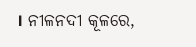। ନୀଳନଦୀ କୂଳରେ,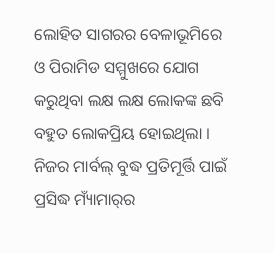ଲୋହିତ ସାଗରର ବେଳାଭୂମିରେ ଓ ପିରାମିଡ ସମ୍ମୁଖରେ ଯୋଗ କରୁଥିବା ଲକ୍ଷ ଲକ୍ଷ ଲୋକଙ୍କ ଛବି ବହୁତ ଲୋକପ୍ରିୟ ହୋଇଥିଲା । ନିଜର ମାର୍ବଲ୍‌ ବୁଦ୍ଧ ପ୍ରତିମୂର୍ତ୍ତି ପାଇଁ ପ୍ରସିଦ୍ଧ ମ୍ୟାଁମାର୍‌ର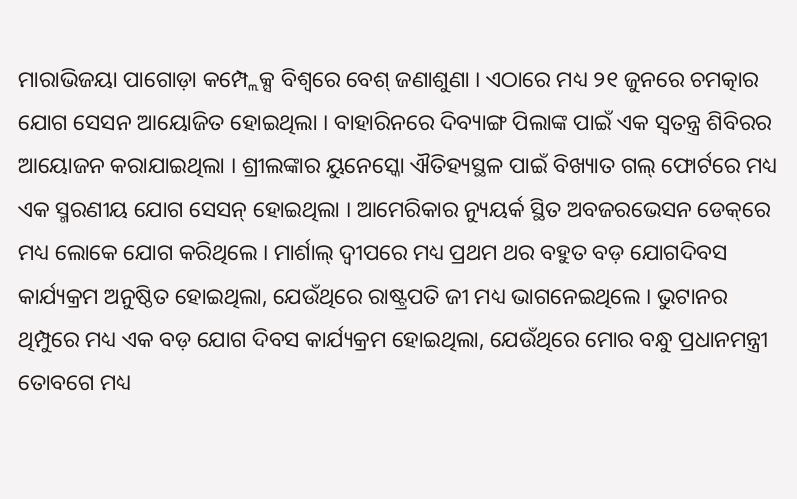ମାରାଭିଜୟା ପାଗୋଡ଼ା କମ୍ପ୍ଲେକ୍ସ ବିଶ୍ୱରେ ବେଶ୍‌ ଜଣାଶୁଣା । ଏଠାରେ ମଧ୍ୟ ୨୧ ଜୁନରେ ଚମତ୍କାର ଯୋଗ ସେସନ ଆୟୋଜିତ ହୋଇଥିଲା । ବାହାରିନରେ ଦିବ୍ୟାଙ୍ଗ ପିଲାଙ୍କ ପାଇଁ ଏକ ସ୍ୱତନ୍ତ୍ର ଶିବିରର ଆୟୋଜନ କରାଯାଇଥିଲା । ଶ୍ରୀଲଙ୍କାର ୟୁନେସ୍କୋ ଐତିହ୍ୟସ୍ଥଳ ପାଇଁ ବିଖ୍ୟାତ ଗଲ୍‌ ଫୋର୍ଟରେ ମଧ୍ୟ ଏକ ସ୍ମରଣୀୟ ଯୋଗ ସେସନ୍‌ ହୋଇଥିଲା । ଆମେରିକାର ନ୍ୟୁୟର୍କ ସ୍ଥିତ ଅବଜରଭେସନ ଡେକ୍‌ରେ ମଧ୍ୟ ଲୋକେ ଯୋଗ କରିଥିଲେ । ମାର୍ଶାଲ୍‌ ଦ୍ୱୀପରେ ମଧ୍ୟ ପ୍ରଥମ ଥର ବହୁତ ବଡ଼ ଯୋଗଦିବସ କାର୍ଯ୍ୟକ୍ରମ ଅନୁଷ୍ଠିତ ହୋଇଥିଲା, ଯେଉଁଥିରେ ରାଷ୍ଟ୍ରପତି ଜୀ ମଧ୍ୟ ଭାଗନେଇଥିଲେ । ଭୁଟାନର ଥିମ୍ପୁରେ ମଧ୍ୟ ଏକ ବଡ଼ ଯୋଗ ଦିବସ କାର୍ଯ୍ୟକ୍ରମ ହୋଇଥିଲା, ଯେଉଁଥିରେ ମୋର ବନ୍ଧୁ ପ୍ରଧାନମନ୍ତ୍ରୀ ତୋବଗେ ମଧ୍ୟ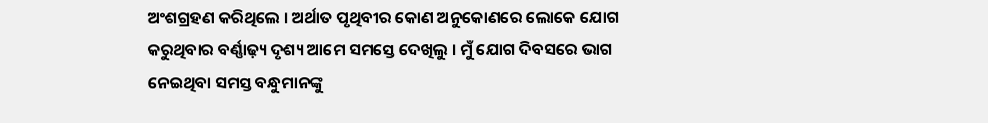ଅଂଶଗ୍ରହଣ କରିଥିଲେ । ଅର୍ଥାତ ପୃଥିବୀର କୋଣ ଅନୁକୋଣରେ ଲୋକେ ଯୋଗ କରୁଥିବାର ବର୍ଣ୍ଣାଢ଼୍ୟ ଦୃଶ୍ୟ ଆମେ ସମସ୍ତେ ଦେଖିଲୁ । ମୁଁ ଯୋଗ ଦିବସରେ ଭାଗ ନେଇଥିବା ସମସ୍ତ ବନ୍ଧୁମାନଙ୍କୁ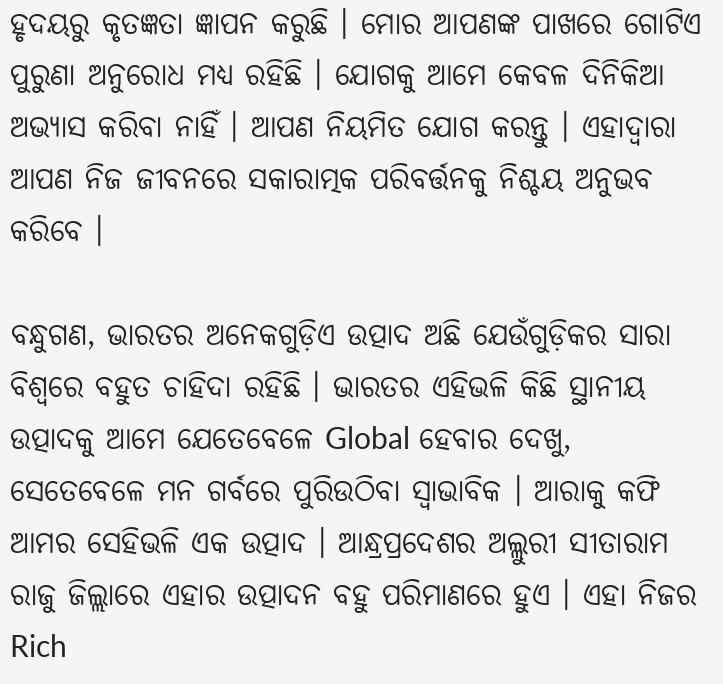ହୃଦୟରୁ କୃତଜ୍ଞତା ଜ୍ଞାପନ କରୁଛି । ମୋର ଆପଣଙ୍କ ପାଖରେ ଗୋଟିଏ ପୁରୁଣା ଅନୁରୋଧ ମଧ୍ୟ ରହିଛି । ଯୋଗକୁ ଆମେ କେବଳ ଦିନିକିଆ ଅଭ୍ୟାସ କରିବା ନାହିଁ । ଆପଣ ନିୟମିତ ଯୋଗ କରନ୍ତୁ । ଏହାଦ୍ୱାରା ଆପଣ ନିଜ ଜୀବନରେ ସକାରାତ୍ମକ ପରିବର୍ତ୍ତନକୁ ନିଶ୍ଚୟ ଅନୁଭବ କରିବେ ।

ବନ୍ଧୁଗଣ, ଭାରତର ଅନେକଗୁଡ଼ିଏ ଉତ୍ପାଦ ଅଛି ଯେଉଁଗୁଡ଼ିକର ସାରା ବିଶ୍ୱରେ ବହୁତ ଚାହିଦା ରହିଛି । ଭାରତର ଏହିଭଳି କିଛି ସ୍ଥାନୀୟ ଉତ୍ପାଦକୁ ଆମେ ଯେତେବେଳେ Global ହେବାର ଦେଖୁ, ସେତେବେଳେ ମନ ଗର୍ବରେ ପୁରିଉଠିବା ସ୍ୱାଭାବିକ । ଆରାକୁ କଫି ଆମର ସେହିଭଳି ଏକ ଉତ୍ପାଦ । ଆନ୍ଧ୍ରପ୍ରଦେଶର ଅଲ୍ଲୁରୀ ସୀତାରାମ ରାଜୁ ଜିଲ୍ଲାରେ ଏହାର ଉତ୍ପାଦନ ବହୁ ପରିମାଣରେ ହୁଏ । ଏହା ନିଜର Rich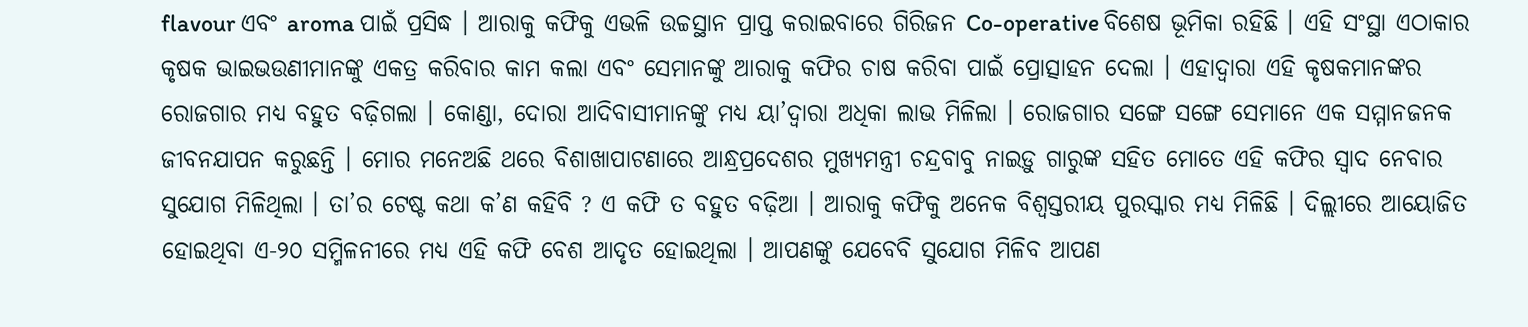flavour ଏବଂ aroma ପାଇଁ ପ୍ରସିଦ୍ଧ । ଆରାକୁ କଫିକୁ ଏଭଳି ଉଚ୍ଚସ୍ଥାନ ପ୍ରାପ୍ତ କରାଇବାରେ ଗିରିଜନ Co-operative ବିଶେଷ ଭୂମିକା ରହିଛି । ଏହି ସଂସ୍ଥା ଏଠାକାର କୃଷକ ଭାଇଭଉଣୀମାନଙ୍କୁ ଏକତ୍ର କରିବାର କାମ କଲା ଏବଂ ସେମାନଙ୍କୁ ଆରାକୁ କଫିର ଚାଷ କରିବା ପାଇଁ ପ୍ରୋତ୍ସାହନ ଦେଲା । ଏହାଦ୍ୱାରା ଏହି କୃଷକମାନଙ୍କର ରୋଜଗାର ମଧ୍ୟ ବହୁତ ବଢ଼ିଗଲା । କୋଣ୍ଡା, ଦୋରା ଆଦିବାସୀମାନଙ୍କୁ ମଧ୍ୟ ୟା’ଦ୍ୱାରା ଅଧିକା ଲାଭ ମିଳିଲା । ରୋଜଗାର ସଙ୍ଗେ ସଙ୍ଗେ ସେମାନେ ଏକ ସମ୍ମାନଜନକ ଜୀବନଯାପନ କରୁଛନ୍ତି । ମୋର ମନେଅଛି ଥରେ ବିଶାଖାପାଟଣାରେ ଆନ୍ଧ୍ରପ୍ରଦେଶର ମୁଖ୍ୟମନ୍ତ୍ରୀ ଚନ୍ଦ୍ରବାବୁ ନାଇଡ଼ୁ ଗାରୁଙ୍କ ସହିତ ମୋତେ ଏହି କଫିର ସ୍ୱାଦ ନେବାର ସୁଯୋଗ ମିଳିଥିଲା । ତା’ର ଟେଷ୍ଟ କଥା କ’ଣ କହିବି ? ଏ କଫି ତ ବହୁତ ବଢ଼ିଆ । ଆରାକୁ କଫିକୁ ଅନେକ ବିଶ୍ୱସ୍ତରୀୟ ପୁରସ୍କାର ମଧ୍ୟ ମିଳିଛି । ଦିଲ୍ଲୀରେ ଆୟୋଜିତ ହୋଇଥିବା ଏ-୨୦ ସମ୍ମିଳନୀରେ ମଧ୍ୟ ଏହି କଫି ବେଶ ଆଦୃତ ହୋଇଥିଲା । ଆପଣଙ୍କୁ ଯେବେବି ସୁଯୋଗ ମିଳିବ ଆପଣ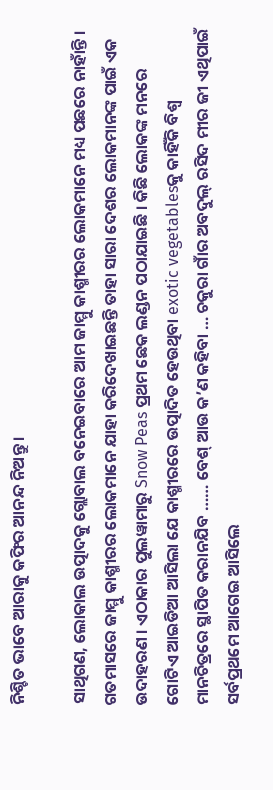ନିଶ୍ଚିତ ଭାବେ ଆରାକୁ କଫିର ଆନନ୍ଦ ନିଅନ୍ତୁ ।

ସାଥିଗଣ, ଲୋକାଲ ଉତ୍ପାଦକୁ ଗ୍ଲୋବାଲ ବନେଇବାରେ ଆମ ଜାମ୍ମୁ କାଶ୍ମୀରର ଲୋକମାନେ ମଧ୍ୟ ପଛରେ ନାହାଁନ୍ତି । ଗତମାସରେ ଜାମ୍ମୁ କାଶ୍ମୀରର ଲୋକମାନେ ଯାହା କରିଦେଖାଇଛନ୍ତି ତାହା ସାରା ଦେଶର ଲୋକମାନଙ୍କ ପାଇଁ ଏକ ଉଦାହରଣ । ଏଠାକାର ପୁଲୱାମାରୁ Snow Peas ପ୍ରଥମ ଛେକ ଲଣ୍ଡନ ପଠାଯାଇଛି । କିଛି ଲୋକଙ୍କ ମନରେ ଗୋଟିଏ ଆଇଡିଆ ଆସିଲା ଯେ କାଶ୍ମୀରରେ ଉତ୍ପାଦିତ ହେଉଥିବା exotic vegetablesକୁ କାହିଁକି ବିଶ୍ୱ ମାନଚିତ୍ରରେ ସ୍ଥାପିତ କରାନଯିବ …… ବେଶ୍ ଆଉ କ’ଣ କହିବା … ଚକୁରା ଗାଁର ଅବଦୁଲ୍ ରସିଦ ମୀର ଜୀ ଏଥିପାଇଁ ସର୍ବପ୍ରଥମେ ଆଗେଇ ଆସିଲେ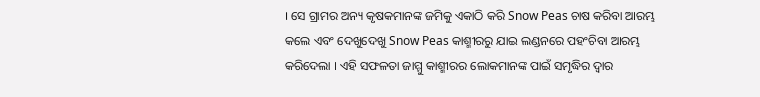। ସେ ଗ୍ରାମର ଅନ୍ୟ କୃଷକମାନଙ୍କ ଜମିକୁ ଏକାଠି କରି Snow Peas ଚାଷ କରିବା ଆରମ୍ଭ କଲେ ଏବଂ ଦେଖୁଦେଖୁ Snow Peas କାଶ୍ମୀରରୁ ଯାଇ ଲଣ୍ଡନରେ ପହଂଚିବା ଆରମ୍ଭ କରିଦେଲା । ଏହି ସଫଳତା ଜାମ୍ମୁ କାଶ୍ମୀରର ଲୋକମାନଙ୍କ ପାଇଁ ସମୃଦ୍ଧିର ଦ୍ୱାର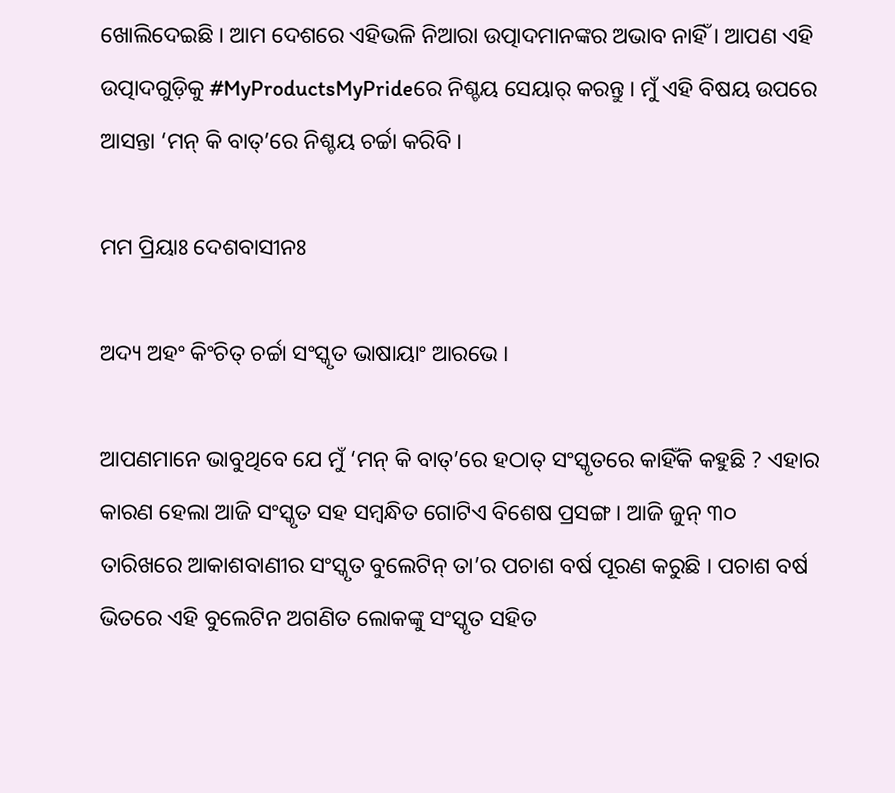ଖୋଲିଦେଇଛି । ଆମ ଦେଶରେ ଏହିଭଳି ନିଆରା ଉତ୍ପାଦମାନଙ୍କର ଅଭାବ ନାହିଁ । ଆପଣ ଏହି ଉତ୍ପାଦଗୁଡ଼ିକୁ #MyProductsMyPrideରେ ନିଶ୍ଚୟ ସେୟାର୍ କରନ୍ତୁ । ମୁଁ ଏହି ବିଷୟ ଉପରେ ଆସନ୍ତା ‘ମନ୍ କି ବାତ୍’ରେ ନିଶ୍ଚୟ ଚର୍ଚ୍ଚା କରିବି ।

ମମ ପ୍ରିୟାଃ ଦେଶବାସୀନଃ

ଅଦ୍ୟ ଅହଂ କିଂଚିତ୍ ଚର୍ଚ୍ଚା ସଂସ୍କୃତ ଭାଷାୟାଂ ଆରଭେ ।

ଆପଣମାନେ ଭାବୁଥିବେ ଯେ ମୁଁ ‘ମନ୍ କି ବାତ୍’ରେ ହଠାତ୍ ସଂସ୍କୃତରେ କାହିଁକି କହୁଛି ? ଏହାର କାରଣ ହେଲା ଆଜି ସଂସ୍କୃତ ସହ ସମ୍ବନ୍ଧିତ ଗୋଟିଏ ବିଶେଷ ପ୍ରସଙ୍ଗ । ଆଜି ଜୁନ୍ ୩୦ ତାରିଖରେ ଆକାଶବାଣୀର ସଂସ୍କୃତ ବୁଲେଟିନ୍ ତା’ର ପଚାଶ ବର୍ଷ ପୂରଣ କରୁଛି । ପଚାଶ ବର୍ଷ ଭିତରେ ଏହି ବୁଲେଟିନ ଅଗଣିତ ଲୋକଙ୍କୁ ସଂସ୍କୃତ ସହିତ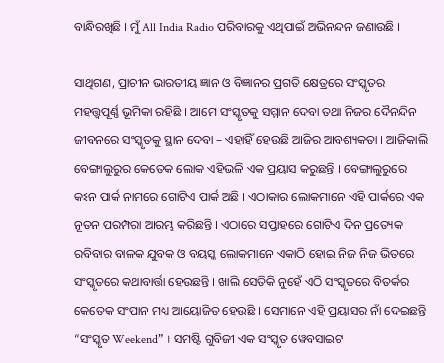ବାନ୍ଧିରଖିଛି । ମୁଁ All India Radio ପରିବାରକୁ ଏଥିପାଇଁ ଅଭିନନ୍ଦନ ଜଣାଉଛି ।

ସାଥିଗଣ, ପ୍ରାଚୀନ ଭାରତୀୟ ଜ୍ଞାନ ଓ ବିଜ୍ଞାନର ପ୍ରଗତି କ୍ଷେତ୍ରରେ ସଂସ୍କୃତର ମହତ୍ତ୍ୱପୂର୍ଣ୍ଣ ଭୂମିକା ରହିଛି । ଆମେ ସଂସ୍କୃତକୁ ସମ୍ମାନ ଦେବା ତଥା ନିଜର ଦୈନନ୍ଦିନ ଜୀବନରେ ସଂସ୍କୃତକୁ ସ୍ଥାନ ଦେବା – ଏହାହିଁ ହେଉଛି ଆଜିର ଆବଶ୍ୟକତା । ଆଜିକାଲି ବେଙ୍ଗାଲୁରୁର କେତେକ ଲୋକ ଏହିଭଳି ଏକ ପ୍ରୟାସ କରୁଛନ୍ତି । ବେଙ୍ଗାଲୁରୁରେ କଽନ ପାର୍କ ନାମରେ ଗୋଟିଏ ପାର୍କ ଅଛି । ଏଠାକାର ଲୋକମାନେ ଏହି ପାର୍କରେ ଏକ ନୂତନ ପରମ୍ପରା ଆରମ୍ଭ କରିଛନ୍ତି । ଏଠାରେ ସପ୍ତାହରେ ଗୋଟିଏ ଦିନ ପ୍ରତ୍ୟେକ ରବିବାର ବାଳକ ଯୁବକ ଓ ବୟସ୍କ ଲୋକମାନେ ଏକାଠି ହୋଇ ନିଜ ନିଜ ଭିତରେ ସଂସ୍କୃତରେ କଥାବାର୍ତ୍ତା ହେଉଛନ୍ତି । ଖାଲି ସେତିକି ନୁହେଁ ଏଠି ସଂସ୍କୃତରେ ବିତର୍କର କେତେକ ସଂପାନ ମଧ୍ୟ ଆୟୋଜିତ ହେଉଛି । ସେମାନେ ଏହି ପ୍ରୟାସର ନାଁ ଦେଇଛନ୍ତି “ସଂସ୍କୃତ Weekend” । ସମଷ୍ଟି ଗୁବିଜୀ ଏକ ସଂସ୍କୃତ ୱେବସାଇଟ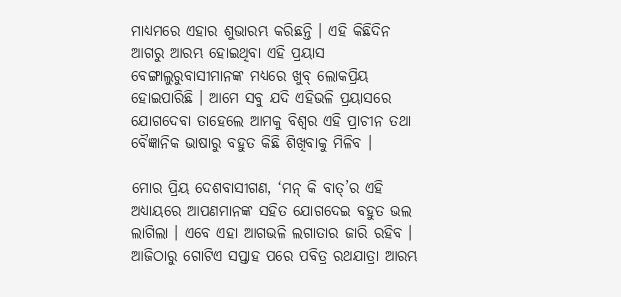ମାଧ୍ୟମରେ ଏହାର ଶୁଭାରମ୍ଭ କରିଛନ୍ତି । ଏହି କିଛିଦିନ ଆଗରୁ ଆରମ୍ଭ ହୋଇଥିବା ଏହି ପ୍ରୟାସ ବେଙ୍ଗାଲୁରୁବାସୀମାନଙ୍କ ମଧ୍ୟରେ ଖୁବ୍ ଲୋକପ୍ରିୟ ହୋଇପାରିଛି । ଆମେ ସବୁ ଯଦି ଏହିଭଳି ପ୍ରୟାସରେ ଯୋଗଦେବା ତାହେଲେ ଆମକୁ ବିଶ୍ୱର ଏହି ପ୍ରାଚୀନ ତଥା ବୈଜ୍ଞାନିକ ଭାଷାରୁ ବହୁତ କିଛି ଶିଖିବାକୁ ମିଳିବ ।

ମୋର ପ୍ରିୟ ଦେଶବାସୀଗଣ, ‘ମନ୍ କି ବାତ୍’ର ଏହି ଅଧ୍ୟାୟରେ ଆପଣମାନଙ୍କ ସହିତ ଯୋଗଦେଇ ବହୁତ ଭଲ ଲାଗିଲା । ଏବେ ଏହା ଆଗଭଳି ଲଗାତାର ଜାରି ରହିବ । ଆଜିଠାରୁ ଗୋଟିଏ ସପ୍ତାହ ପରେ ପବିତ୍ର ରଥଯାତ୍ରା ଆରମ୍ଭ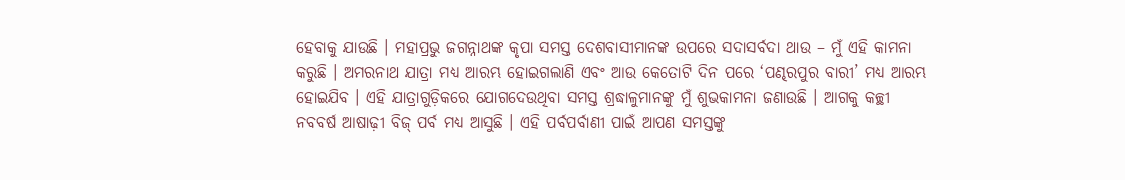ହେବାକୁ ଯାଉଛି । ମହାପ୍ରଭୁ ଜଗନ୍ନାଥଙ୍କ କୃପା ସମସ୍ତ ଦେଶବାସୀମାନଙ୍କ ଉପରେ ସଦାସର୍ବଦା ଥାଉ – ମୁଁ ଏହି କାମନା କରୁଛି । ଅମରନାଥ ଯାତ୍ରା ମଧ୍ୟ ଆରମ୍ଭ ହୋଇଗଲାଣି ଏବଂ ଆଉ କେତୋଟି ଦିନ ପରେ ‘ପଣ୍ଢରପୁର ବାରୀ’ ମଧ୍ୟ ଆରମ୍ଭ ହୋଇଯିବ । ଏହି ଯାତ୍ରାଗୁଡ଼ିକରେ ଯୋଗଦେଉଥିବା ସମସ୍ତ ଶ୍ରଦ୍ଧାଳୁମାନଙ୍କୁ ମୁଁ ଶୁଭକାମନା ଜଣାଉଛି । ଆଗକୁ କଚ୍ଛୀ ନବବର୍ଷ ଆଷାଢ଼ୀ ବିଜ୍ ପର୍ବ ମଧ୍ୟ ଆସୁଛି । ଏହି ପର୍ବପର୍ବାଣୀ ପାଇଁ ଆପଣ ସମସ୍ତଙ୍କୁ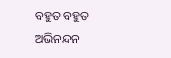ବହୁତ ବହୁତ ଅଭିନନ୍ଦନ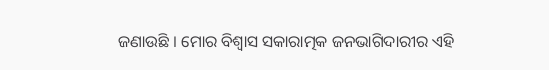ଜଣାଉଛି । ମୋର ବିଶ୍ୱାସ ସକାରାତ୍ମକ ଜନଭାଗିଦାରୀର ଏହି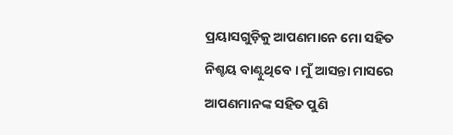ପ୍ରୟାସଗୁଡ଼ିକୁ ଆପଣମାନେ ମୋ ସହିତ ନିଶ୍ଚୟ ବାଣ୍ଟୁଥିବେ । ମୁଁ ଆସନ୍ତା ମାସରେ ଆପଣମାନଙ୍କ ସହିତ ପୁଣି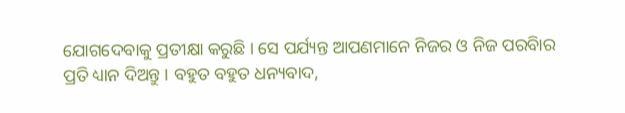ଯୋଗଦେବାକୁ ପ୍ରତୀକ୍ଷା କରୁଛି । ସେ ପର୍ଯ୍ୟନ୍ତ ଆପଣମାନେ ନିଜର ଓ ନିଜ ପରବିାର ପ୍ରତି ଧ୍ୟାନ ଦିଅନ୍ତୁ । ବହୁତ ବହୁତ ଧନ୍ୟବାଦ,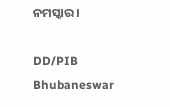ନମସ୍କାର ।

DD/PIB Bhubaneswar